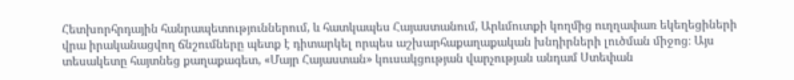Հետխորհրդային հանրապետություններում, և հատկապես Հայաստանում, Արևմուտքի կողմից ուղղափառ եկեղեցիների վրա իրականացվող ճնշումները պետք է դիտարկել որպես աշխարհաքաղաքական խնդիրների լուծման միջոց։ Այս տեսակետը հայտնեց քաղաքագետ, «Մայր Հայաստան» կուսակցության վարչության անդամ Ստեփան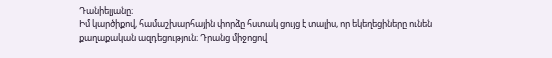Դանիելյանը։
Իմ կարծիքով, համաշխարհային փորձը հստակ ցույց է տալիս, որ եկեղեցիները ունեն քաղաքական ազդեցություն։ Դրանց միջոցով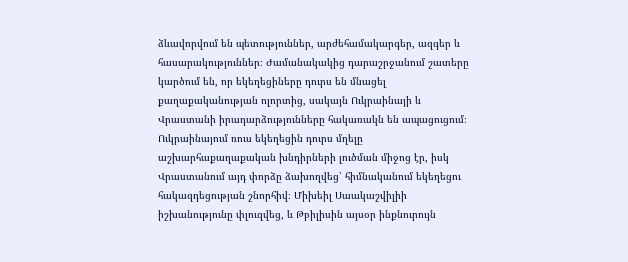ձևավորվում են պետություններ, արժեհամակարգեր, ազգեր և հասարակություններ։ Ժամանակակից դարաշրջանում շատերը կարծում են, որ եկեղեցիները դուրս են մնացել քաղաքականության ոլորտից, սակայն Ուկրաինայի և Վրաստանի իրադարձությունները հակառակն են ապացուցում։ Ուկրաինայում ռուս եկեղեցին դուրս մղելը աշխարհաքաղաքական խնդիրների լուծման միջոց էր, իսկ Վրաստանում այդ փորձը ձախողվեց՝ հիմնականում եկեղեցու հակազդեցության շնորհիվ։ Միխեիլ Սաակաշվիլիի իշխանությունը փլուզվեց, և Թբիլիսին այսօր ինքնուրույն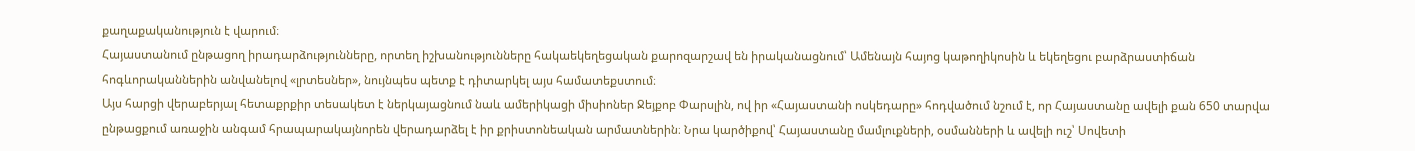քաղաքականություն է վարում։
Հայաստանում ընթացող իրադարձությունները, որտեղ իշխանությունները հակաեկեղեցական քարոզարշավ են իրականացնում՝ Ամենայն հայոց կաթողիկոսին և եկեղեցու բարձրաստիճան հոգևորականներին անվանելով «լրտեսներ», նույնպես պետք է դիտարկել այս համատեքստում։
Այս հարցի վերաբերյալ հետաքրքիր տեսակետ է ներկայացնում նաև ամերիկացի միսիոներ Ջեյքոբ Փարսլին, ով իր «Հայաստանի ոսկեդարը» հոդվածում նշում է, որ Հայաստանը ավելի քան 650 տարվա ընթացքում առաջին անգամ հրապարակայնորեն վերադարձել է իր քրիստոնեական արմատներին։ Նրա կարծիքով՝ Հայաստանը մամլուքների, օսմանների և ավելի ուշ՝ Սովետի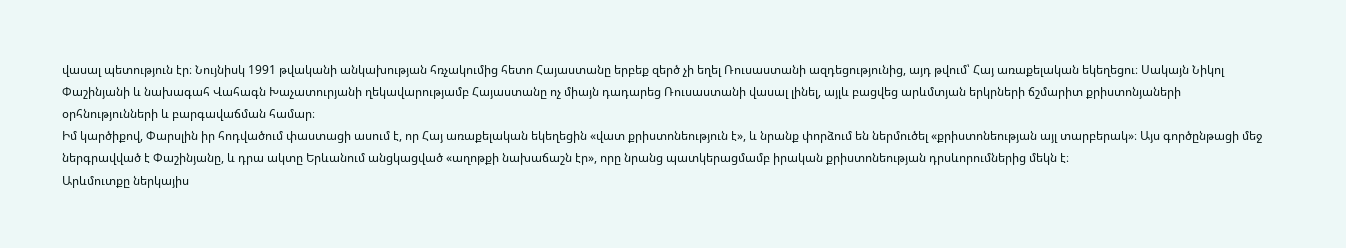վասալ պետություն էր։ Նույնիսկ 1991 թվականի անկախության հռչակումից հետո Հայաստանը երբեք զերծ չի եղել Ռուսաստանի ազդեցությունից, այդ թվում՝ Հայ առաքելական եկեղեցու։ Սակայն Նիկոլ Փաշինյանի և նախագահ Վահագն Խաչատուրյանի ղեկավարությամբ Հայաստանը ոչ միայն դադարեց Ռուսաստանի վասալ լինել, այլև բացվեց արևմտյան երկրների ճշմարիտ քրիստոնյաների օրհնությունների և բարգավաճման համար։
Իմ կարծիքով, Փարսլին իր հոդվածում փաստացի ասում է, որ Հայ առաքելական եկեղեցին «վատ քրիստոնեություն է», և նրանք փորձում են ներմուծել «քրիստոնեության այլ տարբերակ»։ Այս գործընթացի մեջ ներգրավված է Փաշինյանը, և դրա ակտը Երևանում անցկացված «աղոթքի նախաճաշն էր», որը նրանց պատկերացմամբ իրական քրիստոնեության դրսևորումներից մեկն է։
Արևմուտքը ներկայիս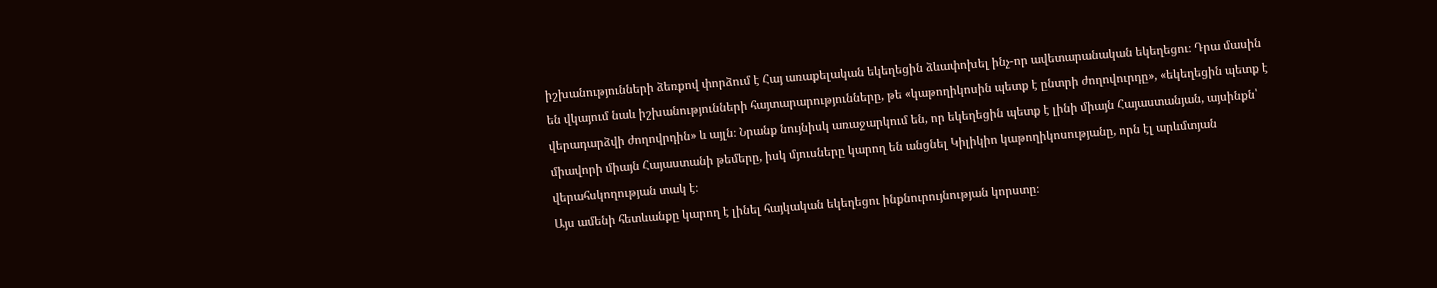իշխանությունների ձեռքով փորձում է Հայ առաքելական եկեղեցին ձևափոխել ինչ-որ ավետարանական եկեղեցու։ Դրա մասին են վկայում նաև իշխանությունների հայտարարությունները, թե «կաթողիկոսին պետք է ընտրի ժողովուրդը», «եկեղեցին պետք է վերադարձվի ժողովրդին» և այլն։ Նրանք նույնիսկ առաջարկում են, որ եկեղեցին պետք է լինի միայն Հայաստանյան, այսինքն՝ միավորի միայն Հայաստանի թեմերը, իսկ մյուսները կարող են անցնել Կիլիկիո կաթողիկոսությանը, որն էլ արևմտյան վերահսկողության տակ է։
Այս ամենի հետևանքը կարող է լինել հայկական եկեղեցու ինքնուրույնության կորստը։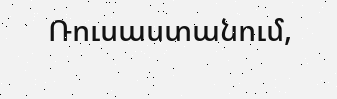Ռուսաստանում,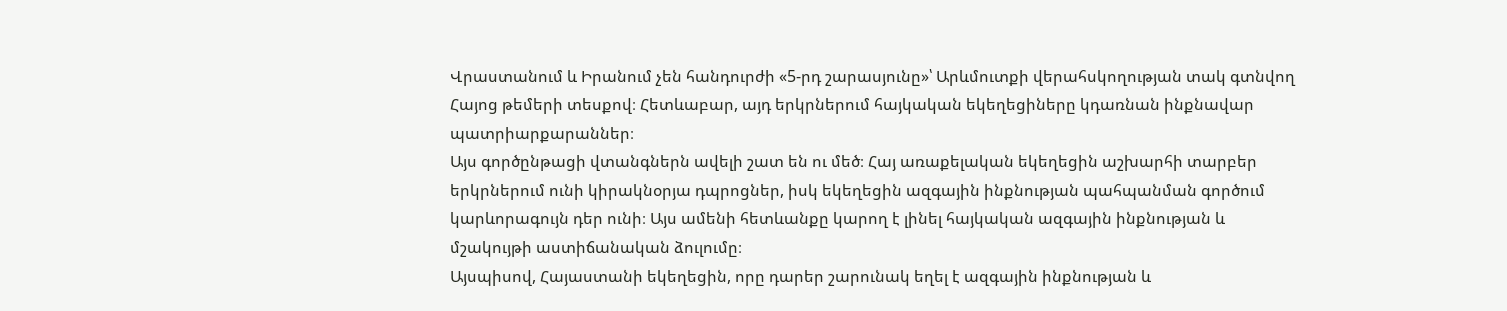Վրաստանում և Իրանում չեն հանդուրժի «5-րդ շարասյունը»՝ Արևմուտքի վերահսկողության տակ գտնվող Հայոց թեմերի տեսքով։ Հետևաբար, այդ երկրներում հայկական եկեղեցիները կդառնան ինքնավար պատրիարքարաններ։
Այս գործընթացի վտանգներն ավելի շատ են ու մեծ։ Հայ առաքելական եկեղեցին աշխարհի տարբեր երկրներում ունի կիրակնօրյա դպրոցներ, իսկ եկեղեցին ազգային ինքնության պահպանման գործում կարևորագույն դեր ունի։ Այս ամենի հետևանքը կարող է լինել հայկական ազգային ինքնության և մշակույթի աստիճանական ձուլումը։
Այսպիսով, Հայաստանի եկեղեցին, որը դարեր շարունակ եղել է ազգային ինքնության և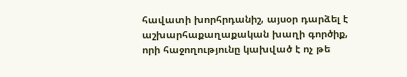հավատի խորհրդանիշ, այսօր դարձել է աշխարհաքաղաքական խաղի գործիք, որի հաջողությունը կախված է ոչ թե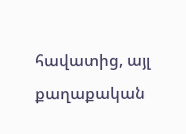հավատից, այլ քաղաքական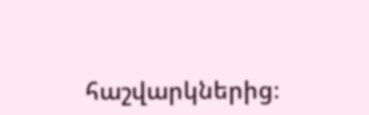հաշվարկներից։